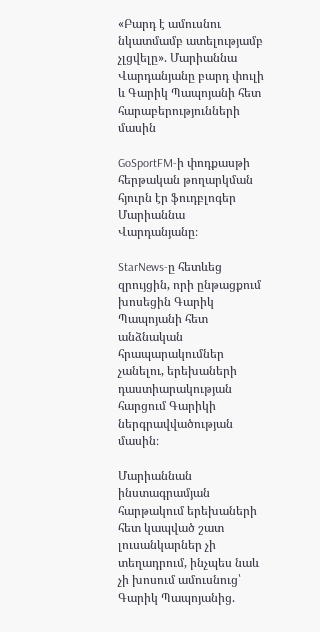«Բարդ է ամուսնու նկատմամբ ատելությամբ չլցվելը». Մարիաննա Վարդանյանը բարդ փուլի և Գարիկ Պապոյանի հետ հարաբերությունների մասին

GoSportFM-ի փոդքասթի հերթական թողարկման հյուրն էր ֆուդբլոգեր Մարիաննա Վարդանյանը։

StarNews-ը հետևեց զրույցին, որի ընթացքում խոսեցին Գարիկ Պապոյանի հետ անձնական հրապարակումներ չանելու, երեխաների դաստիարակության հարցում Գարիկի ներգրավվածության  մասին։

Մարիաննան ինստագրամյան  հարթակում երեխաների հետ կապված շատ լուսանկարներ չի տեղադրում, ինչպես նաև չի խոսում ամուսնուց՝ Գարիկ Պապոյանից.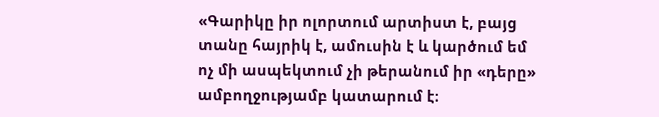«Գարիկը իր ոլորտում արտիստ է, բայց տանը հայրիկ է, ամուսին է և կարծում եմ ոչ մի ասպեկտում չի թերանում իր «դերը» ամբողջությամբ կատարում է։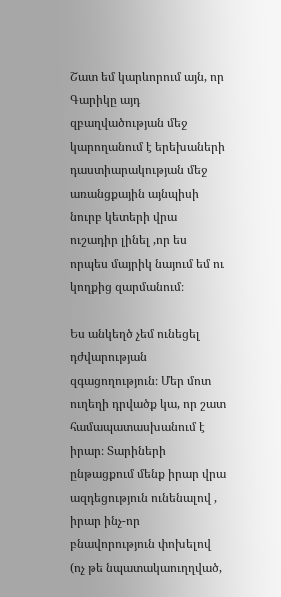Շատ եմ կարևորում այն, որ Գարիկը այդ զբաղվածության մեջ կարողանում է երեխաների դաստիարակության մեջ առանցքային այնպիսի նուրբ կետերի վրա ուշադիր լինել ,որ ես որպես մայրիկ նայում եմ ու կողքից զարմանում։

Ես անկեղծ չեմ ունեցել դժվարության զգացողություն։ Մեր մոտ ուղեղի դրվածք կա, որ շատ համապատասխանում է իրար։ Տարիների ընթացքում մենք իրար վրա ազդեցություն ունենալով , իրար ինչ-որ բնավորություն փոխելով (ոչ թե նպատակաուղղված,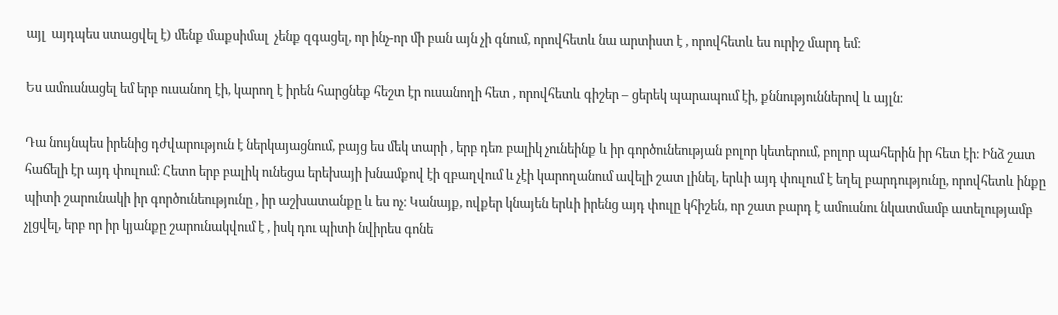այլ  այդպես ստացվել է) մենք մաքսիմալ  չենք զգացել, որ ինչ-որ մի բան այն չի գնում, որովհետև նա արտիստ է , որովհետև ես ուրիշ մարդ եմ։

Ես ամուսնացել եմ երբ ուսանող էի, կարող է իրեն հարցնեք հեշտ էր ուսանողի հետ , որովհետև գիշեր – ցերեկ պարապում էի, քննություններով և այլն։

Դա նույնպես իրենից դժվարություն է ներկայացնում, բայց ես մեկ տարի , երբ դեռ բալիկ չունեինք և իր գործունեության բոլոր կետերում, բոլոր պահերին իր հետ էի։ Ինձ շատ հաճելի էր այդ փուլում։ Հետո երբ բալիկ ունեցա երեխայի խնամքով էի զբաղվում և չէի կարողանում ավելի շատ լինել, երևի այդ փուլում է եղել բարդությունը, որովհետև ինքը պիտի շարունակի իր գործունեությունը , իր աշխատանքը և ես ոչ։ Կանայք, ովքեր կնայեն երևի իրենց այդ փուլը կհիշեն, որ շատ բարդ է ամուսնու նկատմամբ ատելությամբ չլցվել, երբ որ իր կյանքը շարունակվում է , իսկ դու պիտի նվիրես գոնե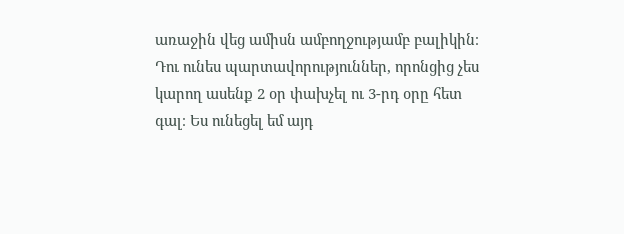առաջին վեց ամիսն ամբողջությամբ բալիկին։ Դու ունես պարտավորություններ, որոնցից չես կարող ասենք 2 օր փախչել ու 3-րդ օրը հետ գալ։ Ես ունեցել եմ այդ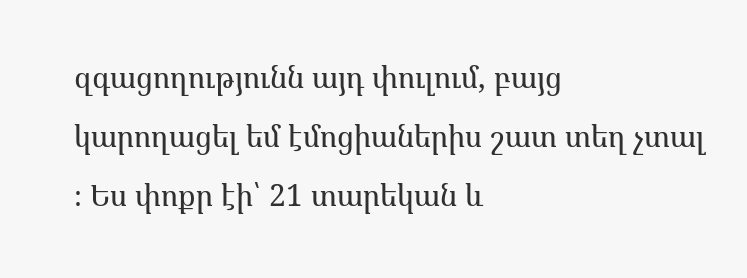զգացողությունն այդ փուլում, բայց կարողացել եմ էմոցիաներիս շատ տեղ չտալ ։ Ես փոքր էի՝ 21 տարեկան և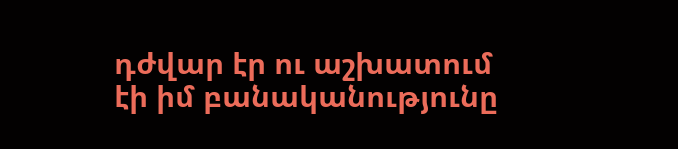դժվար էր ու աշխատում էի իմ բանականությունը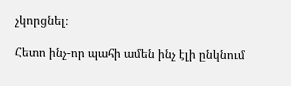չկորցնել։

Հետո ինչ-որ պահի ամեն ինչ էլի ընկնում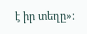է իր տեղը»։